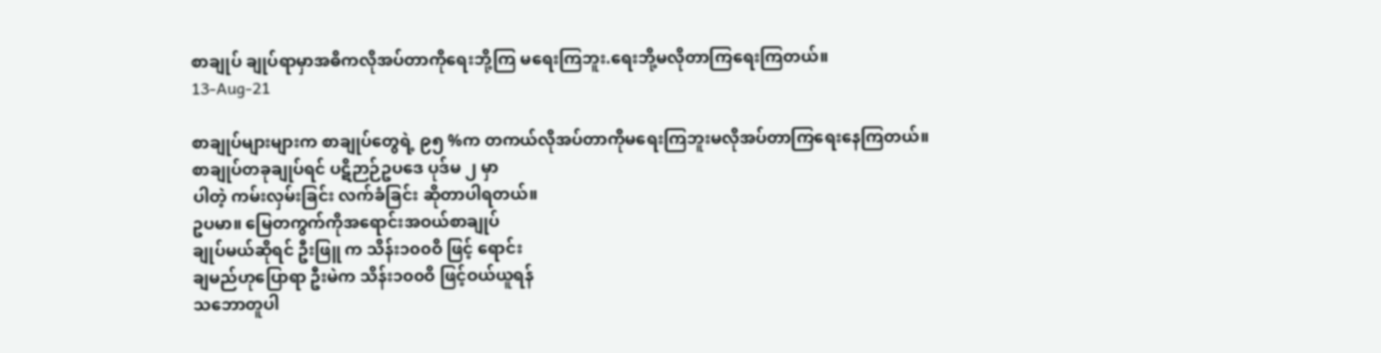စာချုပ် ချုပ်ရာမှာအဓိကလိုအပ်တာကိုရေးဘို့ကြ မရေးကြဘူး.ရေးဘို့မလိုတာကြရေးကြတယ်။
13-Aug-21

စာချုပ်များများက စာချုပ်တွေရဲ့ ၉၅ %က တကယ်လိုအပ်တာကိုမရေးကြဘူးမလိုအပ်တာကြရေးနေကြတယ်။
စာချုပ်တခုချုပ်ရင် ပဋိဉာဉ်ဥပဒေ ပုဒ်မ ၂ မှာ
ပါတဲ့ ကမ်းလှမ်းခြင်း လက်ခံခြင်း ဆိုတာပါရတယ်။
ဥပမာ။ မြေတကွက်ကိုအရောင်းအဝယ်စာချုပ်
ချုပ်မယ်ဆိုရင် ဦးဖြူ က သိန်း၁၀၀ဝိ ဖြင့် ရောင်း
ချမည်ဟုပြောရာ ဦးမဲက သိန်း၁၀၀ဝိ ဖြင့်ဝယ်ယူရန်
သဘောတူပါ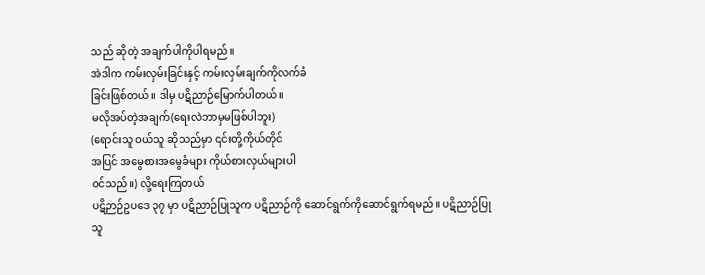သည် ဆိုတဲ့ အချက်ပါကိုပါရမည်။
အဲဒါက ကမ်းလှမ်းခြင်းနှင့် ကမ်းလှမ်းချက်ကိုလက်ခံ
ခြင်းဖြစ်တယ်။ ဒါမှ ပဋိညာဉ်မြောက်ပါတယ်။
မလိုအပ်တဲ့အချက်(ရေးလဲဘာမှမဖြစ်ပါဘူး)
(ရောင်းသူ ဝယ်သူ ဆိုသည်မှာ ၎င်းတို့ကိုယ်တိုင်
အပြင် အမွေစားအမွေခံများ ကိုယ်စားလှယ်များပါ
ဝင်သည်။) လို့ရေးကြတယ်
ပဋိဉာဉ်ဥပဒေ ၃၇ မှာ ပဋိညာဉ်ပြုသူက ပဋိညာဉ်ကို ဆောင်ရွက်ကိုဆောင်ရွက်ရမည်။ ပဋိညာဉ်ပြုသူ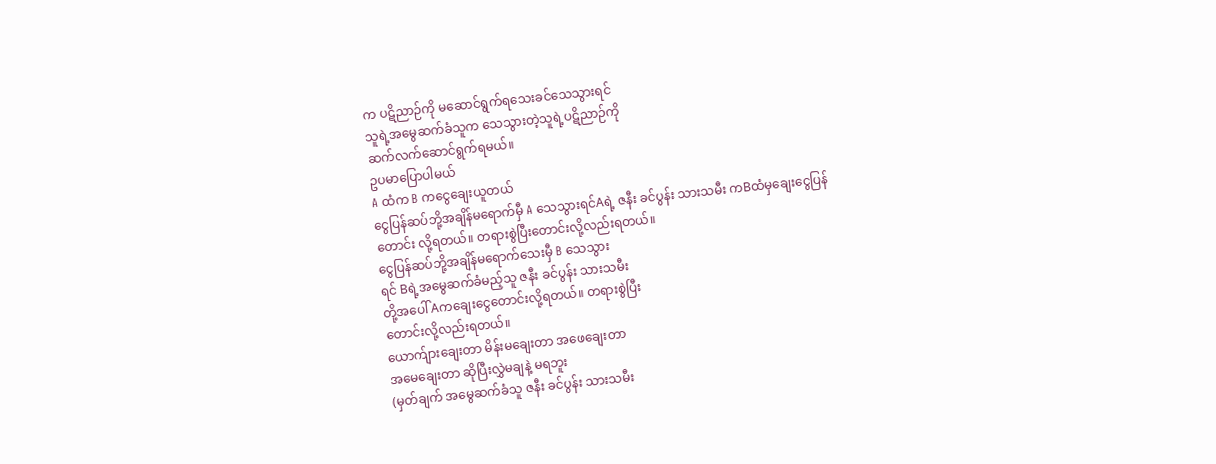က ပဋိညာဉ်ကို မဆောင်ရွက်ရသေးခင်သေသွားရင်
သူရဲ့အမွေဆက်ခံသူက သေသွားတဲ့သူရဲ့ပဋိညာဉ်ကို
ဆက်လက်ဆောင်ရွက်ရမယ်။
ဥပမာပြောပါမယ်
A ထံက B ကငွေချေးယူတယ်
ငွေပြန်ဆပ်ဘို့အချိန်မရောက်မှီ A သေသွားရင်Aရဲ့ ဇနီး ခင်ပွန်း သားသမီး ကBထံမှချေးငွေပြန်တောင်း လို့ရတယ်။ တရားစွဲပြီးတောင်းလို့လည်းရတယ်။
ငွေပြန်ဆပ်ဘို့အချိန်မရောက်သေးမှီ B သေသွား
ရင် Bရဲ့အမွေဆက်ခံမည့်သူ ဇနီး ခင်ပွန်း သားသမီး
တို့အပေါ် Aကချေးငွေတောင်းလို့ရတယ်။ တရားစွဲပြီး
တောင်းလို့လည်းရတယ်။
ယောက်ျားချေးတာ မိန်းမချေးတာ အဖေချေးတာ
အမေချေးတာ ဆိုပြီးလွှဲမချနဲ့ မရဘူး
(မှတ်ချက် အမွေဆက်ခံသူ ဇနီး ခင်ပွန်း သားသမီး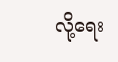လို့ရေး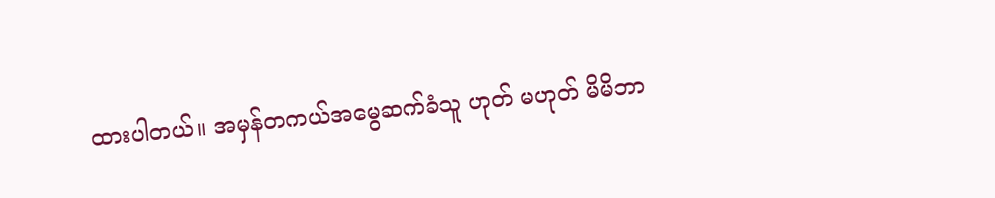ထားပါတယ်။ အမှန်တကယ်အမွေဆက်ခံသူ ဟုတ် မဟုတ် မိမိဘာ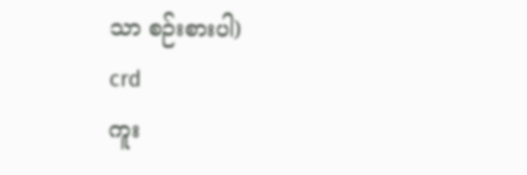သာ စဉ်းစားပါ)
crd
ကူး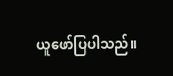ယူဖော်ပြပါသည်။